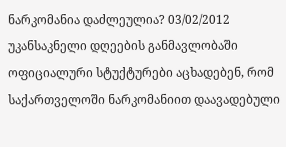ნარკომანია დაძლეულია? 03/02/2012
უკანსაკნელი დღეების განმავლობაში ოფიციალური სტუქტურები აცხადებენ, რომ საქართველოში ნარკომანიით დაავადებული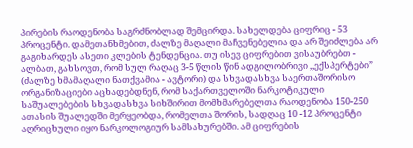პირების რაოდენობა საგრძნობლად შემცირდა. სახელდება ციფრიც - 53 პროცენტი. დამეთანხმებით, ძალზე მაღალი მაჩვენებელია და არ შეიძლება არ გაგიხარდეს ასეთი კლების ტენდენცია. თუ ისევ ციფრებით ვისაუბრებთ - ალბათ, გახსოვთ, რომ სულ რაღაც 3-5 წლის წინ ადგილობრივი ,,ექსპერტები” (ძალზე ხმამაღალი ნათქვამია - ავტორი) და სხვადასხვა საერთაშორისო ორგანიზაციები აცხადებდნენ, რომ საქართველოში ნარკოტიკული საშუალებების სხვადასხვა სიხშირით მომხმარებელთა რაოდენობა 150-250 ათასის შუალედში მერყეობდა, რომელთა შორის, სადღაც 10 -12 პროცენტი აღრიცხული იყო ნარკოლოგიურ სამსახურებში. ამ ციფრების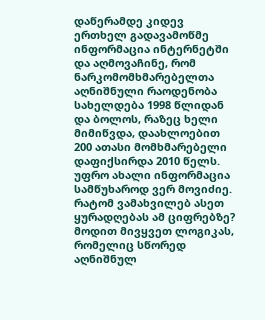დაწერამდე კიდევ ერთხელ გადავამოწმე ინფორმაცია ინტერნეტში და აღმოვაჩინე, რომ ნარკომომხმარებელთა აღნიშნული რაოდენობა სახელდება 1998 წლიდან და ბოლოს, რაზეც ხელი მიმიწვდა, დაახლოებით 200 ათასი მომხმარებელი დაფიქსირდა 2010 წელს. უფრო ახალი ინფორმაცია სამწუხაროდ ვერ მოვიძიე. რატომ ვამახვილებ ასეთ ყურადღებას ამ ციფრებზე? მოდით მივყვეთ ლოგიკას, რომელიც სწორედ აღნიშნულ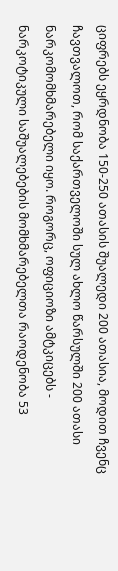ციფრებს ეყრდნობა 150-250 ათასის შუალედი 200 ათასია, მოდით ჩვენც ჩავთვალოთ, რომ საქართველოში სულ ახლო წარსულში 200 ათასი ნარკომომხმარებელი იყო. როგორც, ოფიციოზი ამტკიცებს - ნარკოტიკული საშუალებების მომხმარებელთა რაოდენობა 53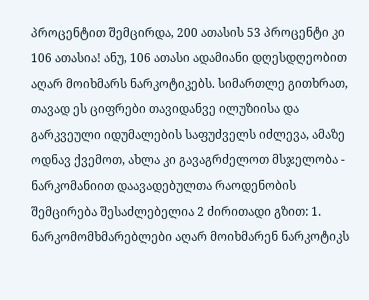პროცენტით შემცირდა, 200 ათასის 53 პროცენტი კი 106 ათასია! ანუ, 106 ათასი ადამიანი დღესდღეობით აღარ მოიხმარს ნარკოტიკებს. სიმართლე გითხრათ, თავად ეს ციფრები თავიდანვე ილუზიისა და გარკვეული იდუმალების საფუძველს იძლევა, ამაზე ოდნავ ქვემოთ, ახლა კი გავაგრძელოთ მსჯელობა - ნარკომანიით დაავადებულთა რაოდენობის შემცირება შესაძლებელია 2 ძირითადი გზით: 1. ნარკომომხმარებლები აღარ მოიხმარენ ნარკოტიკს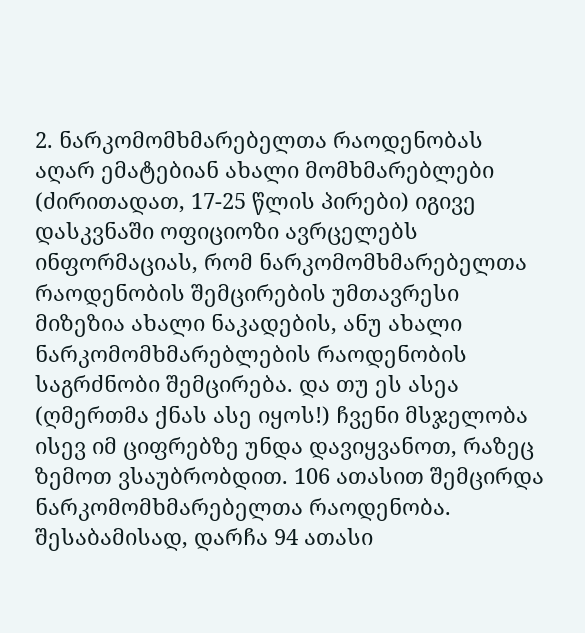2. ნარკომომხმარებელთა რაოდენობას აღარ ემატებიან ახალი მომხმარებლები (ძირითადათ, 17-25 წლის პირები) იგივე დასკვნაში ოფიციოზი ავრცელებს ინფორმაციას, რომ ნარკომომხმარებელთა რაოდენობის შემცირების უმთავრესი მიზეზია ახალი ნაკადების, ანუ ახალი ნარკომომხმარებლების რაოდენობის საგრძნობი შემცირება. და თუ ეს ასეა (ღმერთმა ქნას ასე იყოს!) ჩვენი მსჯელობა ისევ იმ ციფრებზე უნდა დავიყვანოთ, რაზეც ზემოთ ვსაუბრობდით. 106 ათასით შემცირდა ნარკომომხმარებელთა რაოდენობა. შესაბამისად, დარჩა 94 ათასი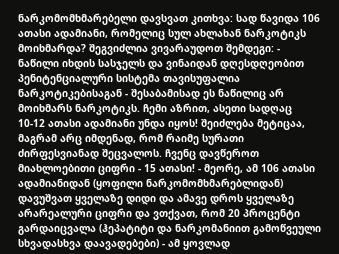ნარკომომხმარებელი დავსვათ კითხვა: სად წავიდა 106 ათასი ადამიანი, რომელიც სულ ახლახან ნარკოტიკს მოიხმარდა? შეგვიძლია ვივარაუდოთ შემდეგი: - ნაწილი იხდის სასჯელს და ვინაიდან დღესდღეობით პენიტენციალური სისტემა თავისუფალია ნარკოტიკებისაგან - შესაბამისად ეს ნაწილიც არ მოიხმარს ნარკოტიკს. ჩემი აზრით, ასეთი სადღაც 10-12 ათასი ადამიანი უნდა იყოს! შეიძლება მეტიცაა, მაგრამ არც იმდენად, რომ რაიმე სურათი ძირფესვიანად შეცვალოს. ჩვენც დავწეროთ მიახლოებითი ციფრი - 15 ათასი! - მეორე, ამ 106 ათასი ადამიანიდან (ყოფილი ნარკომომხმარებლიდან) დავუშვათ ყველაზე დიდი და ამავე დროს ყველაზე არარეალური ციფრი და ვთქვათ, რომ 20 პროცენტი გარდაიცვალა (ჰეპატიტი და ნარკომანიით გამოწვეული სხვადასხვა დაავადებები) - ამ ყოვლად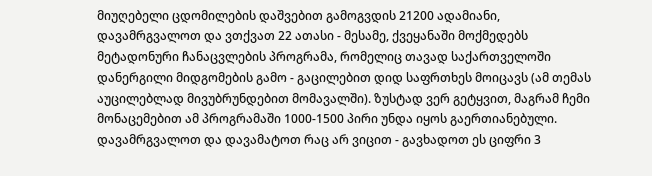მიუღებელი ცდომილების დაშვებით გამოგვდის 21200 ადამიანი, დავამრგვალოთ და ვთქვათ 22 ათასი - მესამე, ქვეყანაში მოქმედებს მეტადონური ჩანაცვლების პროგრამა, რომელიც თავად საქართველოში დანერგილი მიდგომების გამო - გაცილებით დიდ საფრთხეს მოიცავს (ამ თემას აუცილებლად მივუბრუნდებით მომავალში). ზუსტად ვერ გეტყვით, მაგრამ ჩემი მონაცემებით ამ პროგრამაში 1000-1500 პირი უნდა იყოს გაერთიანებული. დავამრგვალოთ და დავამატოთ რაც არ ვიცით - გავხადოთ ეს ციფრი 3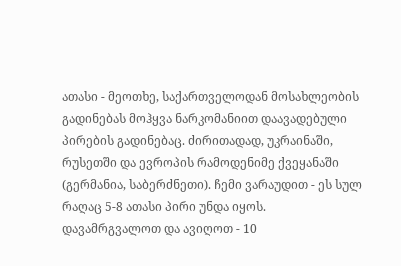ათასი - მეოთხე, საქართველოდან მოსახლეობის გადინებას მოჰყვა ნარკომანიით დაავადებული პირების გადინებაც. ძირითადად, უკრაინაში, რუსეთში და ევროპის რამოდენიმე ქვეყანაში (გერმანია, საბერძნეთი). ჩემი ვარაუდით - ეს სულ რაღაც 5-8 ათასი პირი უნდა იყოს. დავამრგვალოთ და ავიღოთ - 10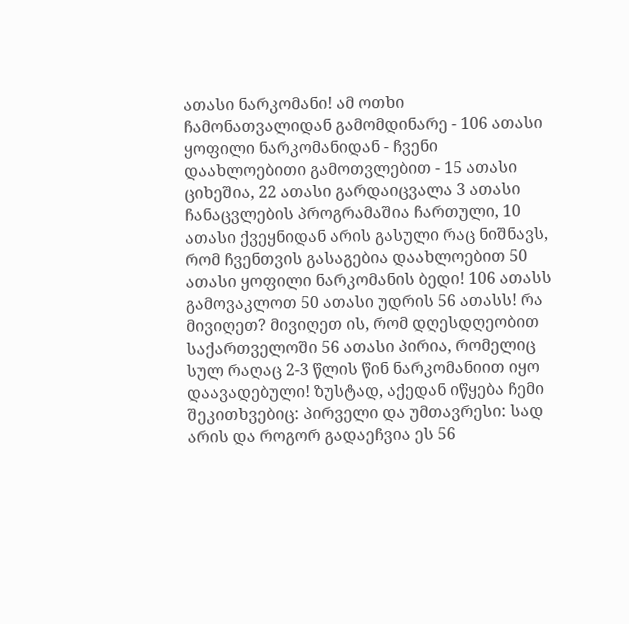ათასი ნარკომანი! ამ ოთხი ჩამონათვალიდან გამომდინარე - 106 ათასი ყოფილი ნარკომანიდან - ჩვენი დაახლოებითი გამოთვლებით - 15 ათასი ციხეშია, 22 ათასი გარდაიცვალა 3 ათასი ჩანაცვლების პროგრამაშია ჩართული, 10 ათასი ქვეყნიდან არის გასული რაც ნიშნავს, რომ ჩვენთვის გასაგებია დაახლოებით 50 ათასი ყოფილი ნარკომანის ბედი! 106 ათასს გამოვაკლოთ 50 ათასი უდრის 56 ათასს! რა მივიღეთ? მივიღეთ ის, რომ დღესდღეობით საქართველოში 56 ათასი პირია, რომელიც სულ რაღაც 2-3 წლის წინ ნარკომანიით იყო დაავადებული! ზუსტად, აქედან იწყება ჩემი შეკითხვებიც: პირველი და უმთავრესი: სად არის და როგორ გადაეჩვია ეს 56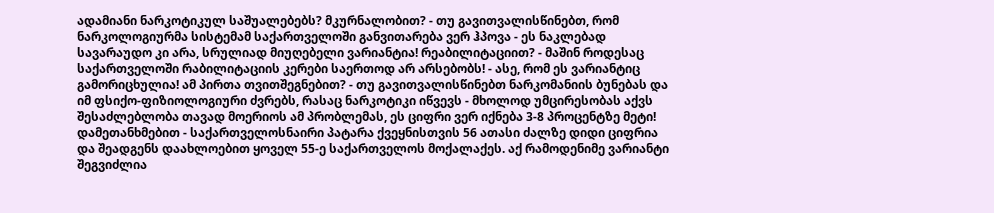ადამიანი ნარკოტიკულ საშუალებებს? მკურნალობით? - თუ გავითვალისწინებთ, რომ ნარკოლოგიურმა სისტემამ საქართველოში განვითარება ვერ ჰპოვა - ეს ნაკლებად სავარაუდო კი არა, სრულიად მიუღებელი ვარიანტია! რეაბილიტაციით? - მაშინ როდესაც საქართველოში რაბილიტაციის კერები საერთოდ არ არსებობს! - ასე, რომ ეს ვარიანტიც გამორიცხულია! ამ პირთა თვითშეგნებით? - თუ გავითვალისწინებთ ნარკომანიის ბუნებას და იმ ფსიქო-ფიზიოლოგიური ძვრებს, რასაც ნარკოტიკი იწვევს - მხოლოდ უმცირესობას აქვს შესაძლებლობა თავად მოერიოს ამ პრობლემას, ეს ციფრი ვერ იქნება 3-8 პროცენტზე მეტი! დამეთანხმებით - საქართველოსნაირი პატარა ქვეყნისთვის 56 ათასი ძალზე დიდი ციფრია და შეადგენს დაახლოებით ყოველ 55-ე საქართველოს მოქალაქეს. აქ რამოდენიმე ვარიანტი შეგვიძლია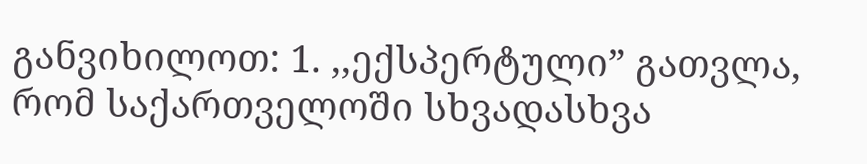განვიხილოთ: 1. ,,ექსპერტული” გათვლა, რომ საქართველოში სხვადასხვა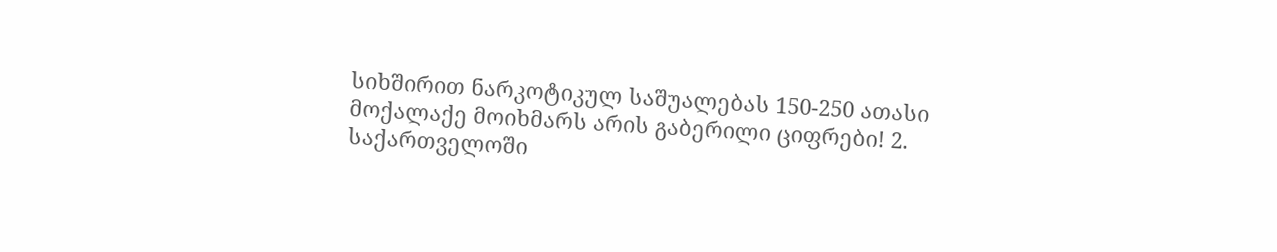სიხშირით ნარკოტიკულ საშუალებას 150-250 ათასი მოქალაქე მოიხმარს არის გაბერილი ციფრები! 2. საქართველოში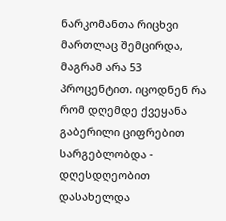ნარკომანთა რიცხვი მართლაც შემცირდა, მაგრამ არა 53 პროცენტით. იცოდნენ რა რომ დღემდე ქვეყანა გაბერილი ციფრებით სარგებლობდა - დღესდღეობით დასახელდა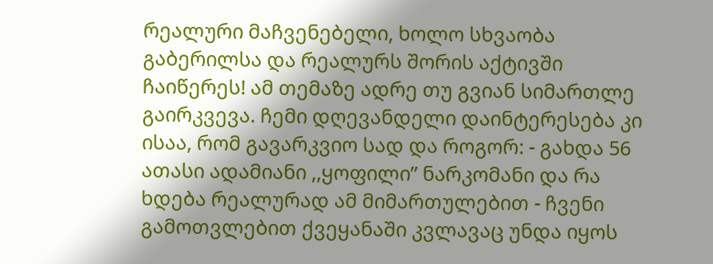რეალური მაჩვენებელი, ხოლო სხვაობა გაბერილსა და რეალურს შორის აქტივში ჩაიწერეს! ამ თემაზე ადრე თუ გვიან სიმართლე გაირკვევა. ჩემი დღევანდელი დაინტერესება კი ისაა, რომ გავარკვიო სად და როგორ: - გახდა 56 ათასი ადამიანი ,,ყოფილი” ნარკომანი და რა ხდება რეალურად ამ მიმართულებით - ჩვენი გამოთვლებით ქვეყანაში კვლავაც უნდა იყოს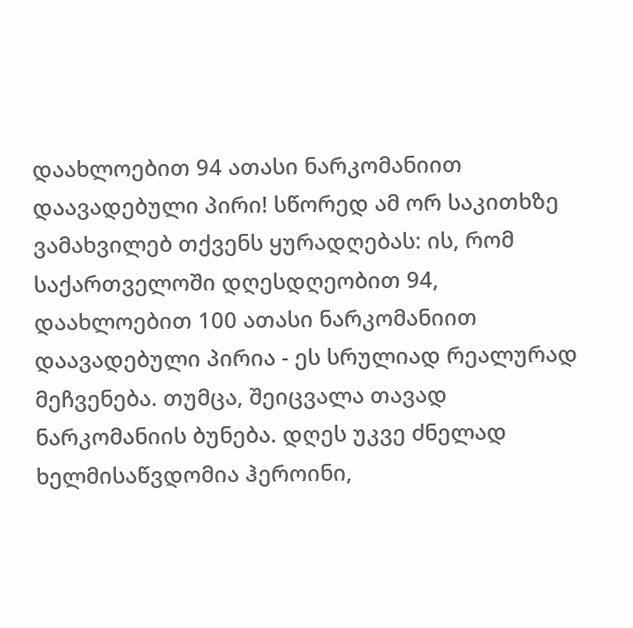დაახლოებით 94 ათასი ნარკომანიით დაავადებული პირი! სწორედ ამ ორ საკითხზე ვამახვილებ თქვენს ყურადღებას: ის, რომ საქართველოში დღესდღეობით 94, დაახლოებით 100 ათასი ნარკომანიით დაავადებული პირია - ეს სრულიად რეალურად მეჩვენება. თუმცა, შეიცვალა თავად ნარკომანიის ბუნება. დღეს უკვე ძნელად ხელმისაწვდომია ჰეროინი,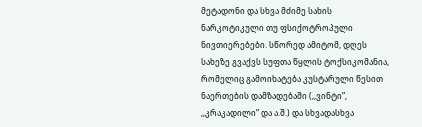მეტადონი და სხვა მძიმე სახის ნარკოტიკული თუ ფსიქოტროპული ნივთიერებები. სწორედ ამიტომ, დღეს სახეზე გვაქვს სუფთა წყლის ტოქსიკომანია, რომელიც გამოიხატება კუსტარული წესით ნაერთების დამზადებაში (,,ვინტი”, ,,კრაკადილი” და ა.შ.) და სხვადასხვა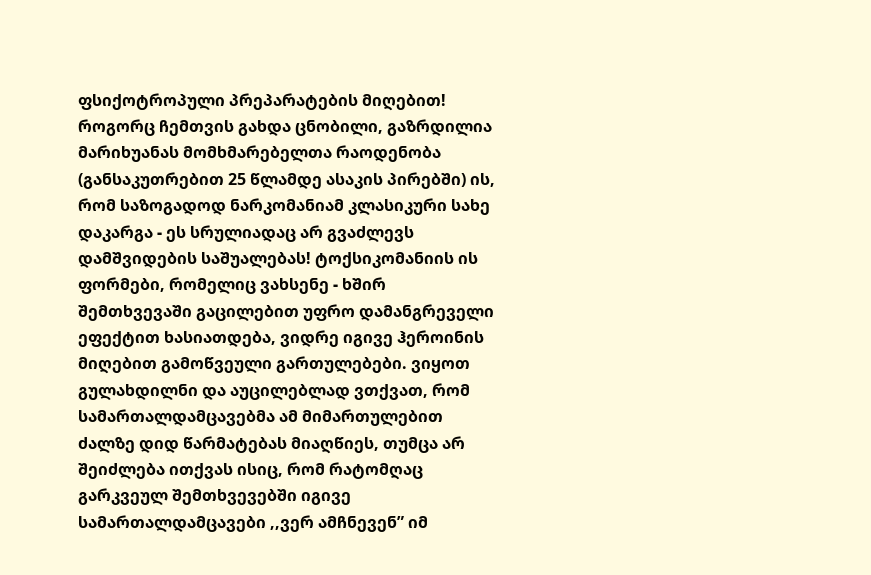ფსიქოტროპული პრეპარატების მიღებით! როგორც ჩემთვის გახდა ცნობილი, გაზრდილია მარიხუანას მომხმარებელთა რაოდენობა (განსაკუთრებით 25 წლამდე ასაკის პირებში) ის, რომ საზოგადოდ ნარკომანიამ კლასიკური სახე დაკარგა - ეს სრულიადაც არ გვაძლევს დამშვიდების საშუალებას! ტოქსიკომანიის ის ფორმები, რომელიც ვახსენე - ხშირ შემთხვევაში გაცილებით უფრო დამანგრეველი ეფექტით ხასიათდება, ვიდრე იგივე ჰეროინის მიღებით გამოწვეული გართულებები. ვიყოთ გულახდილნი და აუცილებლად ვთქვათ, რომ სამართალდამცავებმა ამ მიმართულებით ძალზე დიდ წარმატებას მიაღწიეს, თუმცა არ შეიძლება ითქვას ისიც, რომ რატომღაც გარკვეულ შემთხვევებში იგივე სამართალდამცავები ,,ვერ ამჩნევენ” იმ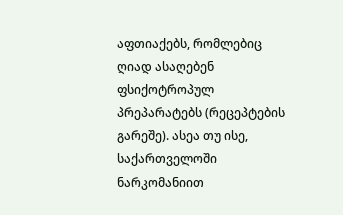აფთიაქებს, რომლებიც ღიად ასაღებენ ფსიქოტროპულ პრეპარატებს (რეცეპტების გარეშე). ასეა თუ ისე, საქართველოში ნარკომანიით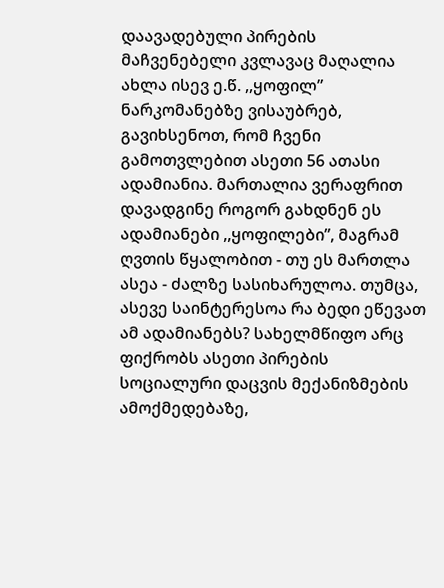დაავადებული პირების მაჩვენებელი კვლავაც მაღალია ახლა ისევ ე.წ. ,,ყოფილ” ნარკომანებზე ვისაუბრებ, გავიხსენოთ, რომ ჩვენი გამოთვლებით ასეთი 56 ათასი ადამიანია. მართალია ვერაფრით დავადგინე როგორ გახდნენ ეს ადამიანები ,,ყოფილები”, მაგრამ ღვთის წყალობით - თუ ეს მართლა ასეა - ძალზე სასიხარულოა. თუმცა, ასევე საინტერესოა რა ბედი ეწევათ ამ ადამიანებს? სახელმწიფო არც ფიქრობს ასეთი პირების სოციალური დაცვის მექანიზმების ამოქმედებაზე,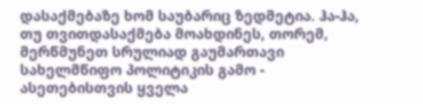დასაქმებაზე ხომ საუბარიც ზედმეტია. ჰა-ჰა, თუ თვითდასაქმება მოახდინეს, თორემ, მერწმუნეთ სრულიად გაუმართავი სახელმწიფო პოლიტიკის გამო - ასეთებისთვის ყველა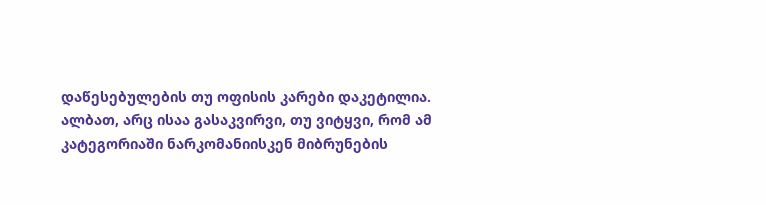დაწესებულების თუ ოფისის კარები დაკეტილია. ალბათ, არც ისაა გასაკვირვი, თუ ვიტყვი, რომ ამ კატეგორიაში ნარკომანიისკენ მიბრუნების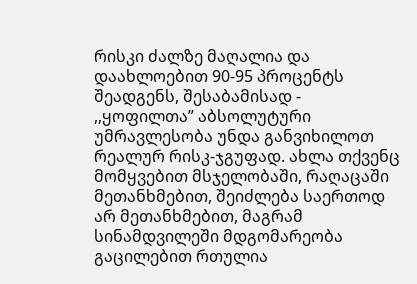რისკი ძალზე მაღალია და დაახლოებით 90-95 პროცენტს შეადგენს, შესაბამისად - ,,ყოფილთა” აბსოლუტური უმრავლესობა უნდა განვიხილოთ რეალურ რისკ-ჯგუფად. ახლა თქვენც მომყვებით მსჯელობაში, რაღაცაში მეთანხმებით, შეიძლება საერთოდ არ მეთანხმებით, მაგრამ სინამდვილეში მდგომარეობა გაცილებით რთულია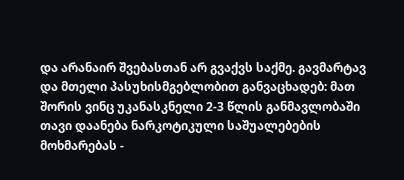და არანაირ შვებასთან არ გვაქვს საქმე. გავმარტავ და მთელი პასუხისმგებლობით განვაცხადებ: მათ შორის ვინც უკანასკნელი 2-3 წლის განმავლობაში თავი დაანება ნარკოტიკული საშუალებების მოხმარებას -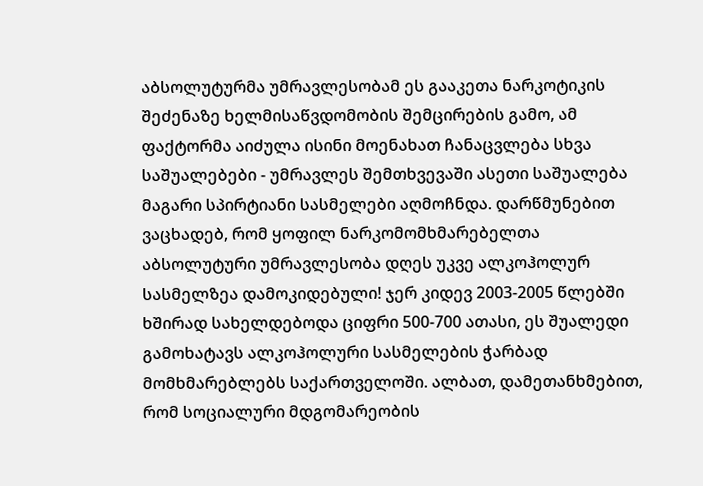აბსოლუტურმა უმრავლესობამ ეს გააკეთა ნარკოტიკის შეძენაზე ხელმისაწვდომობის შემცირების გამო, ამ ფაქტორმა აიძულა ისინი მოენახათ ჩანაცვლება სხვა საშუალებები - უმრავლეს შემთხვევაში ასეთი საშუალება მაგარი სპირტიანი სასმელები აღმოჩნდა. დარწმუნებით ვაცხადებ, რომ ყოფილ ნარკომომხმარებელთა აბსოლუტური უმრავლესობა დღეს უკვე ალკოჰოლურ სასმელზეა დამოკიდებული! ჯერ კიდევ 2003-2005 წლებში ხშირად სახელდებოდა ციფრი 500-700 ათასი, ეს შუალედი გამოხატავს ალკოჰოლური სასმელების ჭარბად მომხმარებლებს საქართველოში. ალბათ, დამეთანხმებით, რომ სოციალური მდგომარეობის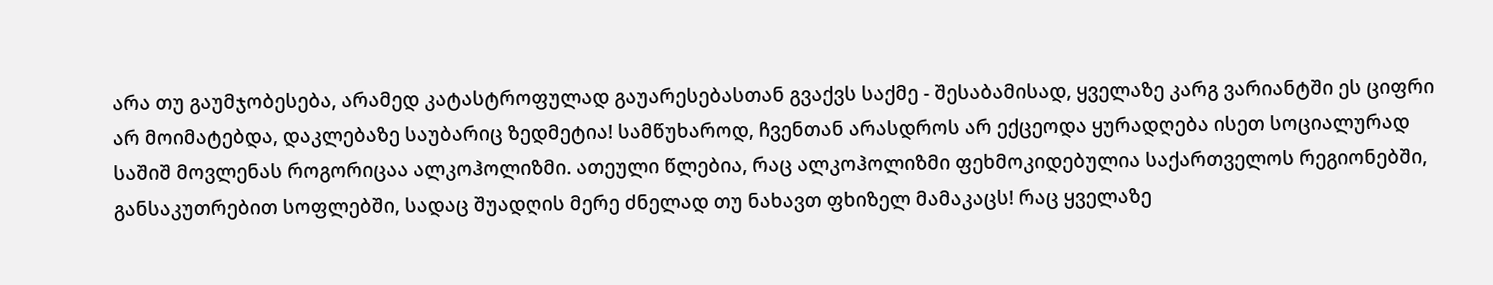არა თუ გაუმჯობესება, არამედ კატასტროფულად გაუარესებასთან გვაქვს საქმე - შესაბამისად, ყველაზე კარგ ვარიანტში ეს ციფრი არ მოიმატებდა, დაკლებაზე საუბარიც ზედმეტია! სამწუხაროდ, ჩვენთან არასდროს არ ექცეოდა ყურადღება ისეთ სოციალურად საშიშ მოვლენას როგორიცაა ალკოჰოლიზმი. ათეული წლებია, რაც ალკოჰოლიზმი ფეხმოკიდებულია საქართველოს რეგიონებში, განსაკუთრებით სოფლებში, სადაც შუადღის მერე ძნელად თუ ნახავთ ფხიზელ მამაკაცს! რაც ყველაზე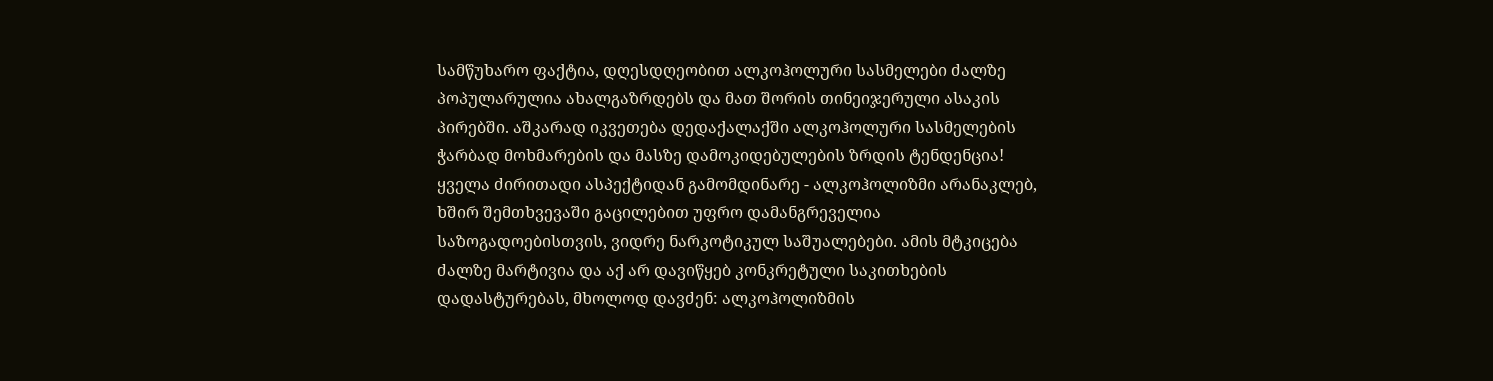სამწუხარო ფაქტია, დღესდღეობით ალკოჰოლური სასმელები ძალზე პოპულარულია ახალგაზრდებს და მათ შორის თინეიჯერული ასაკის პირებში. აშკარად იკვეთება დედაქალაქში ალკოჰოლური სასმელების ჭარბად მოხმარების და მასზე დამოკიდებულების ზრდის ტენდენცია! ყველა ძირითადი ასპექტიდან გამომდინარე - ალკოჰოლიზმი არანაკლებ, ხშირ შემთხვევაში გაცილებით უფრო დამანგრეველია საზოგადოებისთვის, ვიდრე ნარკოტიკულ საშუალებები. ამის მტკიცება ძალზე მარტივია და აქ არ დავიწყებ კონკრეტული საკითხების დადასტურებას, მხოლოდ დავძენ: ალკოჰოლიზმის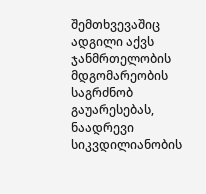შემთხვევაშიც ადგილი აქვს ჯანმრთელობის მდგომარეობის საგრძნობ გაუარესებას, ნაადრევი სიკვდილიანობის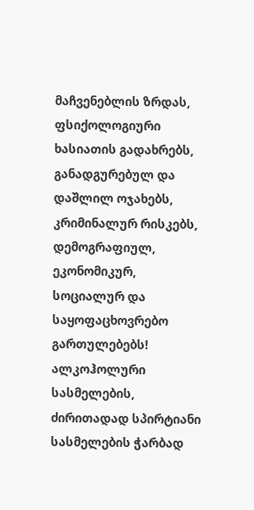მაჩვენებლის ზრდას, ფსიქოლოგიური ხასიათის გადახრებს, განადგურებულ და დაშლილ ოჯახებს, კრიმინალურ რისკებს, დემოგრაფიულ, ეკონომიკურ, სოციალურ და საყოფაცხოვრებო გართულებებს! ალკოჰოლური სასმელების, ძირითადად სპირტიანი სასმელების ჭარბად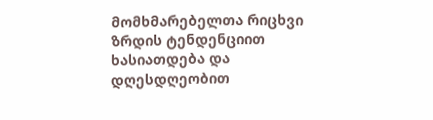მომხმარებელთა რიცხვი ზრდის ტენდენციით ხასიათდება და დღესდღეობით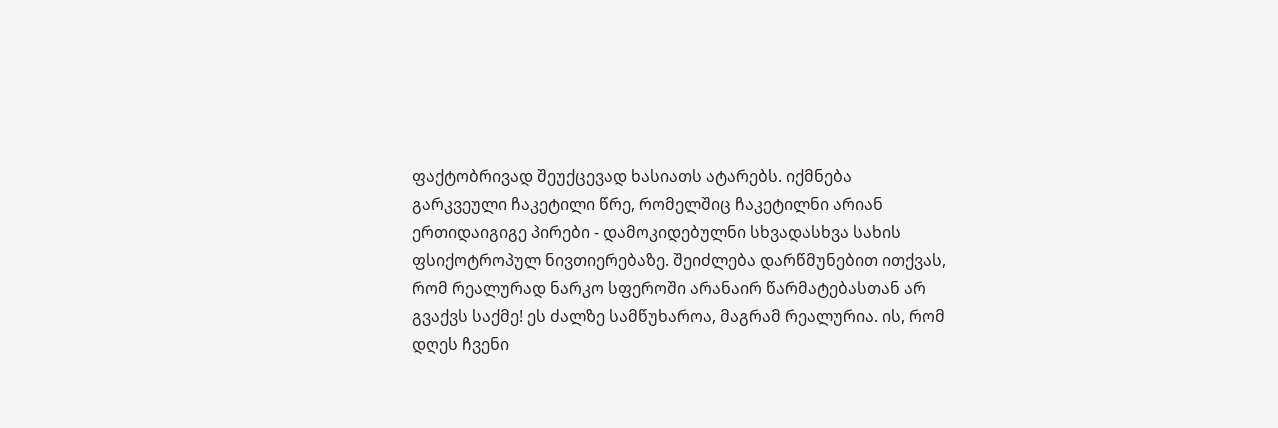ფაქტობრივად შეუქცევად ხასიათს ატარებს. იქმნება გარკვეული ჩაკეტილი წრე, რომელშიც ჩაკეტილნი არიან ერთიდაიგიგე პირები - დამოკიდებულნი სხვადასხვა სახის ფსიქოტროპულ ნივთიერებაზე. შეიძლება დარწმუნებით ითქვას, რომ რეალურად ნარკო სფეროში არანაირ წარმატებასთან არ გვაქვს საქმე! ეს ძალზე სამწუხაროა, მაგრამ რეალურია. ის, რომ დღეს ჩვენი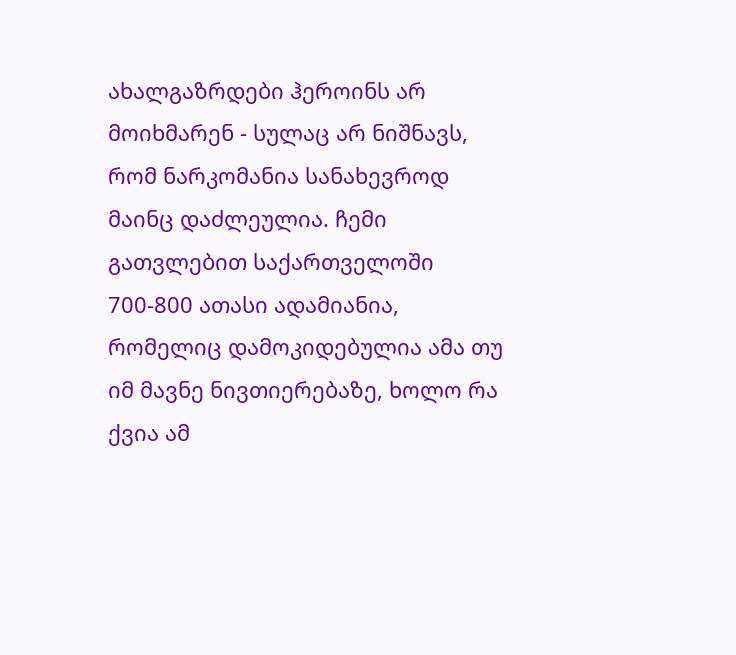ახალგაზრდები ჰეროინს არ მოიხმარენ - სულაც არ ნიშნავს, რომ ნარკომანია სანახევროდ მაინც დაძლეულია. ჩემი გათვლებით საქართველოში 700-800 ათასი ადამიანია, რომელიც დამოკიდებულია ამა თუ იმ მავნე ნივთიერებაზე, ხოლო რა ქვია ამ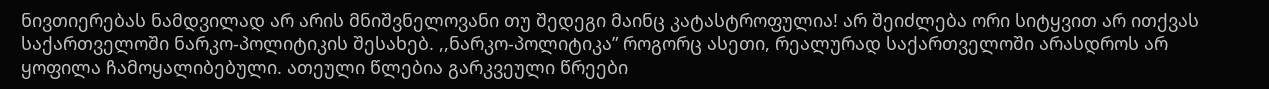ნივთიერებას ნამდვილად არ არის მნიშვნელოვანი თუ შედეგი მაინც კატასტროფულია! არ შეიძლება ორი სიტყვით არ ითქვას საქართველოში ნარკო-პოლიტიკის შესახებ. ,,ნარკო-პოლიტიკა” როგორც ასეთი, რეალურად საქართველოში არასდროს არ ყოფილა ჩამოყალიბებული. ათეული წლებია გარკვეული წრეები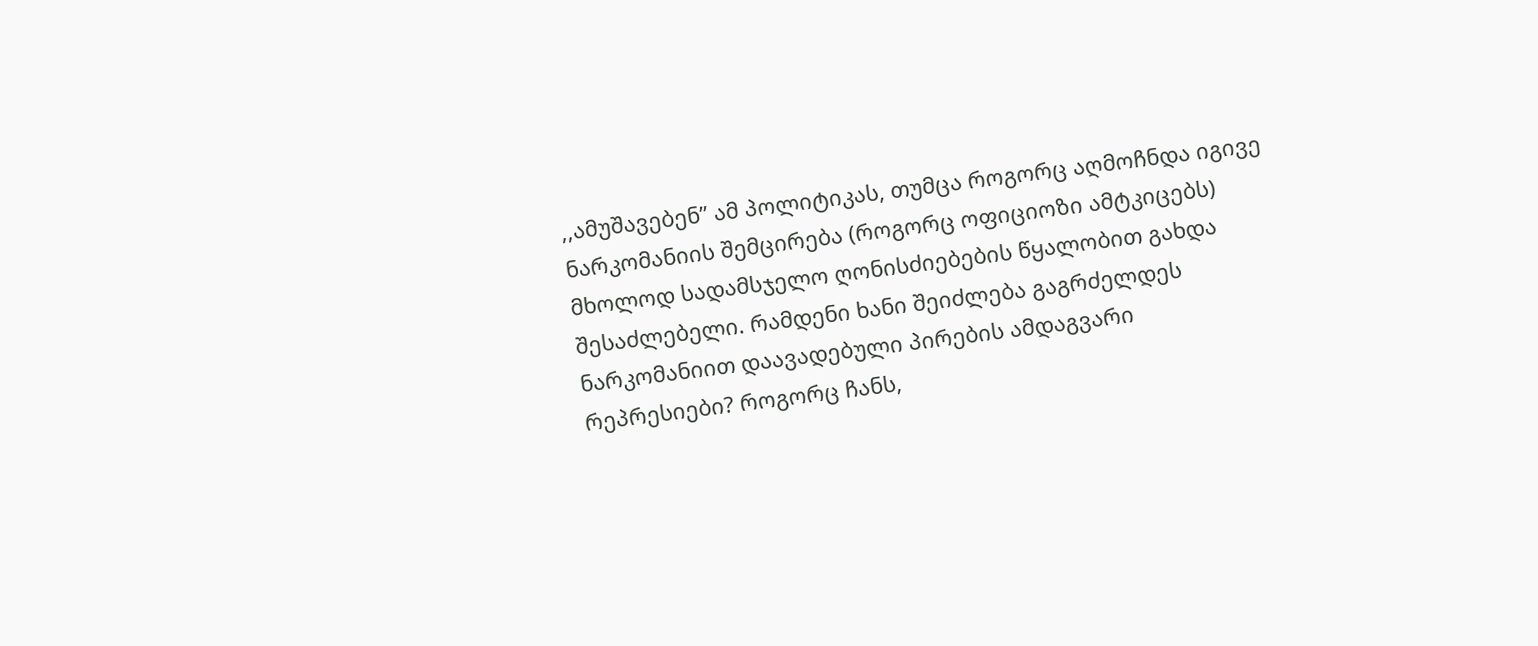,,ამუშავებენ” ამ პოლიტიკას, თუმცა როგორც აღმოჩნდა იგივე ნარკომანიის შემცირება (როგორც ოფიციოზი ამტკიცებს) მხოლოდ სადამსჯელო ღონისძიებების წყალობით გახდა შესაძლებელი. რამდენი ხანი შეიძლება გაგრძელდეს ნარკომანიით დაავადებული პირების ამდაგვარი რეპრესიები? როგორც ჩანს,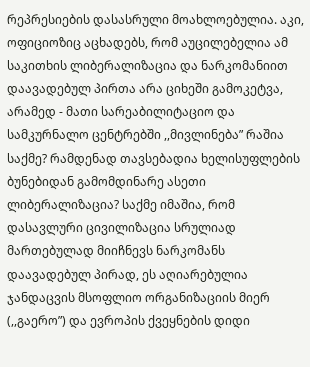რეპრესიების დასასრული მოახლოებულია. აკი, ოფიციოზიც აცხადებს, რომ აუცილებელია ამ საკითხის ლიბერალიზაცია და ნარკომანიით დაავადებულ პირთა არა ციხეში გამოკეტვა, არამედ - მათი სარეაბილიტაციო და სამკურნალო ცენტრებში ,,მივლინება” რაშია საქმე? რამდენად თავსებადია ხელისუფლების ბუნებიდან გამომდინარე ასეთი ლიბერალიზაცია? საქმე იმაშია, რომ დასავლური ცივილიზაცია სრულიად მართებულად მიიჩნევს ნარკომანს დაავადებულ პირად, ეს აღიარებულია ჯანდაცვის მსოფლიო ორგანიზაციის მიერ (,,გაერო”) და ევროპის ქვეყნების დიდი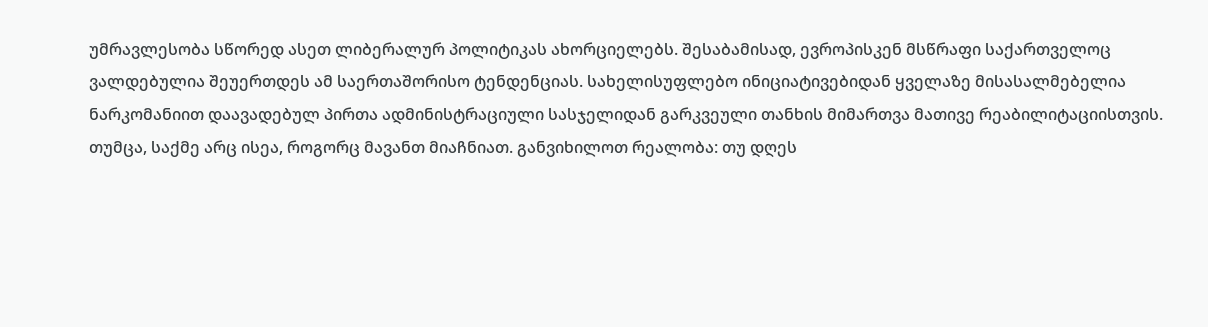უმრავლესობა სწორედ ასეთ ლიბერალურ პოლიტიკას ახორციელებს. შესაბამისად, ევროპისკენ მსწრაფი საქართველოც ვალდებულია შეუერთდეს ამ საერთაშორისო ტენდენციას. სახელისუფლებო ინიციატივებიდან ყველაზე მისასალმებელია ნარკომანიით დაავადებულ პირთა ადმინისტრაციული სასჯელიდან გარკვეული თანხის მიმართვა მათივე რეაბილიტაციისთვის. თუმცა, საქმე არც ისეა, როგორც მავანთ მიაჩნიათ. განვიხილოთ რეალობა: თუ დღეს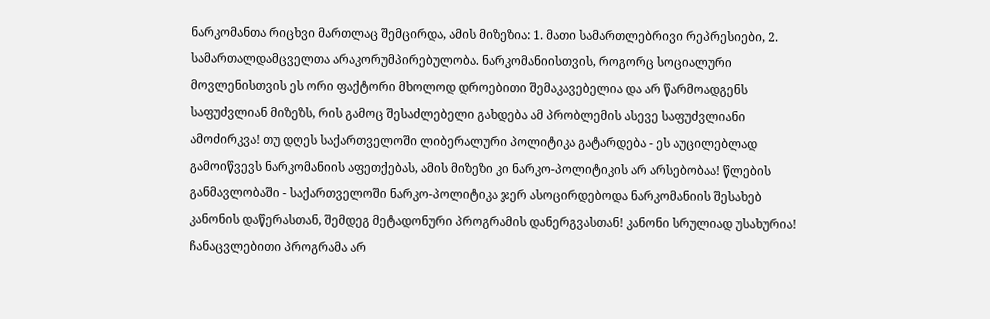ნარკომანთა რიცხვი მართლაც შემცირდა, ამის მიზეზია: 1. მათი სამართლებრივი რეპრესიები, 2. სამართალდამცველთა არაკორუმპირებულობა. ნარკომანიისთვის, როგორც სოციალური მოვლენისთვის ეს ორი ფაქტორი მხოლოდ დროებითი შემაკავებელია და არ წარმოადგენს საფუძვლიან მიზეზს, რის გამოც შესაძლებელი გახდება ამ პრობლემის ასევე საფუძვლიანი ამოძირკვა! თუ დღეს საქართველოში ლიბერალური პოლიტიკა გატარდება - ეს აუცილებლად გამოიწვევს ნარკომანიის აფეთქებას, ამის მიზეზი კი ნარკო-პოლიტიკის არ არსებობაა! წლების განმავლობაში - საქართველოში ნარკო-პოლიტიკა ჯერ ასოცირდებოდა ნარკომანიის შესახებ კანონის დაწერასთან, შემდეგ მეტადონური პროგრამის დანერგვასთან! კანონი სრულიად უსახურია! ჩანაცვლებითი პროგრამა არ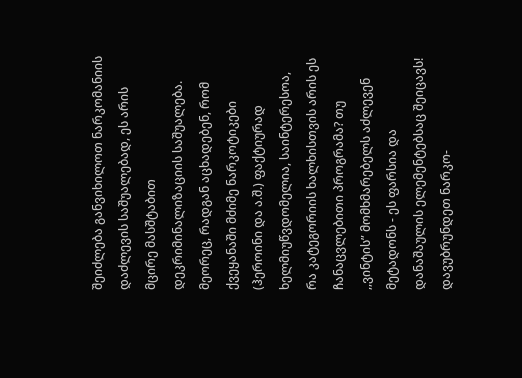შეიძლება განვიხილოთ ნარკომანიის დაძლევის საშუალებად, ეს არის მცირე მასშტაბით დეკრიმინალიზაციის საშუალება. მეორეც, რადგან აცხადებენ, რომ ქვეყანაში მძიმე ნარკოტიკები (ჰეროინი და ა.შ.) ფაქტიურად ხელმიუწვდომელია, საინტერესოა, რა კატეგორიის ხალხისთვის არის ეს ჩანაცვლებითი პროგრამა? თუ ,,ვინტის” მომხმარებელს აძლევენ მეტადონს - ეს ფარსია და დანაშაულის ელემენტებსაც შეიცავს! დავუბრუნდეთ ნარკო-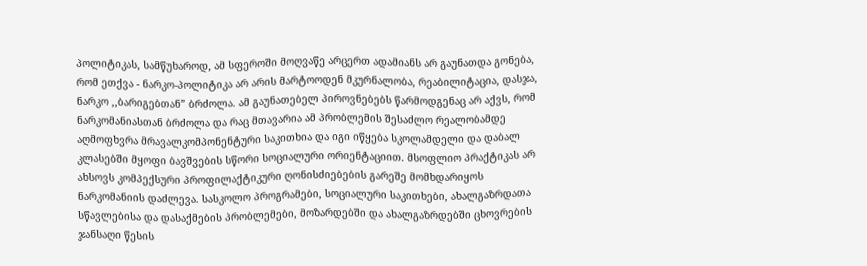პოლიტიკას, სამწუხაროდ, ამ სფეროში მოღვაწე არცერთ ადამიანს არ გაუნათდა გონება, რომ ეთქვა - ნარკო-პოლიტიკა არ არის მარტოოდენ მკურნალობა, რეაბილიტაცია, დასჯა, ნარკო ,,ბარიგებთან” ბრძოლა. ამ გაუნათებელ პიროვნებებს წარმოდგენაც არ აქვს, რომ ნარკომანიასთან ბრძოლა და რაც მთავარია ამ პრობლემის შესაძლო რეალობამდე აღმოფხვრა მრავალკომპონენტური საკითხია და იგი იწყება სკოლამდელი და დაბალ კლასებში მყოფი ბავშვების სწორი სოციალური ორიენტაციით. მსოფლიო პრაქტიკას არ ახსოვს კომპექსური პროფილაქტიკური ღონისძიებების გარეშე მომხდარიყოს ნარკომანიის დაძლევა. სასკოლო პროგრამები, სოციალური საკითხები, ახალგაზრდათა სწავლებისა და დასაქმების პრობლემები, მოზარდებში და ახალგაზრდებში ცხოვრების ჯანსაღი წესის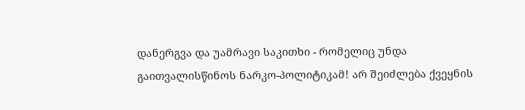დანერგვა და უამრავი საკითხი - რომელიც უნდა გაითვალისწინოს ნარკო-პოლიტიკამ! არ შეიძლება ქვეყნის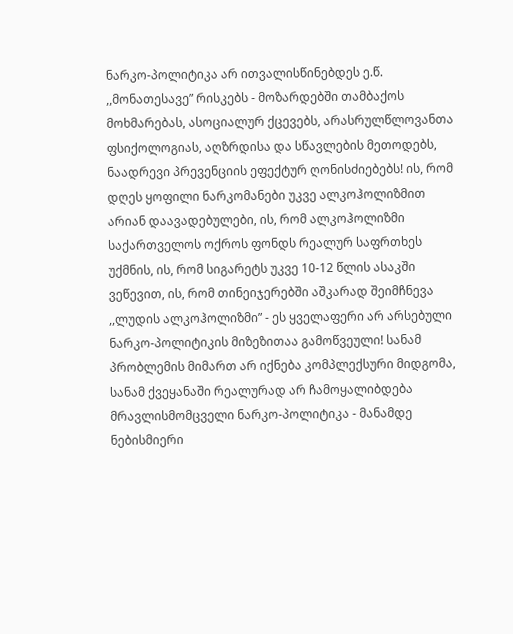ნარკო-პოლიტიკა არ ითვალისწინებდეს ე.წ. ,,მონათესავე” რისკებს - მოზარდებში თამბაქოს მოხმარებას, ასოციალურ ქცევებს, არასრულწლოვანთა ფსიქოლოგიას, აღზრდისა და სწავლების მეთოდებს, ნაადრევი პრევენციის ეფექტურ ღონისძიებებს! ის, რომ დღეს ყოფილი ნარკომანები უკვე ალკოჰოლიზმით არიან დაავადებულები, ის, რომ ალკოჰოლიზმი საქართველოს ოქროს ფონდს რეალურ საფრთხეს უქმნის, ის, რომ სიგარეტს უკვე 10-12 წლის ასაკში ვეწევით, ის, რომ თინეიჯერებში აშკარად შეიმჩნევა ,,ლუდის ალკოჰოლიზმი” - ეს ყველაფერი არ არსებული ნარკო-პოლიტიკის მიზეზითაა გამოწვეული! სანამ პრობლემის მიმართ არ იქნება კომპლექსური მიდგომა, სანამ ქვეყანაში რეალურად არ ჩამოყალიბდება მრავლისმომცველი ნარკო-პოლიტიკა - მანამდე ნებისმიერი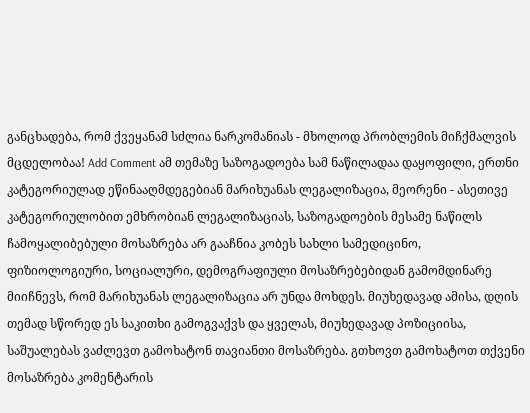განცხადება, რომ ქვეყანამ სძლია ნარკომანიას - მხოლოდ პრობლემის მიჩქმალვის მცდელობაა! Add Comment ამ თემაზე საზოგადოება სამ ნაწილადაა დაყოფილი, ერთნი კატეგორიულად ეწინააღმდეგებიან მარიხუანას ლეგალიზაცია, მეორენი - ასეთივე კატეგორიულობით ემხრობიან ლეგალიზაციას, საზოგადოების მესამე ნაწილს ჩამოყალიბებული მოსაზრება არ გააჩნია კობეს სახლი სამედიცინო, ფიზიოლოგიური, სოციალური, დემოგრაფიული მოსაზრებებიდან გამომდინარე მიიჩნევს, რომ მარიხუანას ლეგალიზაცია არ უნდა მოხდეს. მიუხედავად ამისა, დღის თემად სწორედ ეს საკითხი გამოგვაქვს და ყველას, მიუხედავად პოზიციისა, საშუალებას ვაძლევთ გამოხატონ თავიანთი მოსაზრება. გთხოვთ გამოხატოთ თქვენი მოსაზრება კომენტარის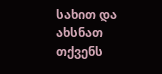სახით და ახსნათ თქვენს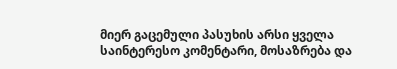მიერ გაცემული პასუხის არსი ყველა საინტერესო კომენტარი, მოსაზრება და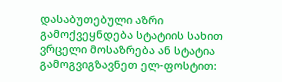დასაბუთებული აზრი გამოქვეყნდება სტატიის სახით ვრცელი მოსაზრება ან სტატია გამოგვიგზავნეთ ელ-ფოსტით: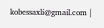kobessaxli@gmail.com |